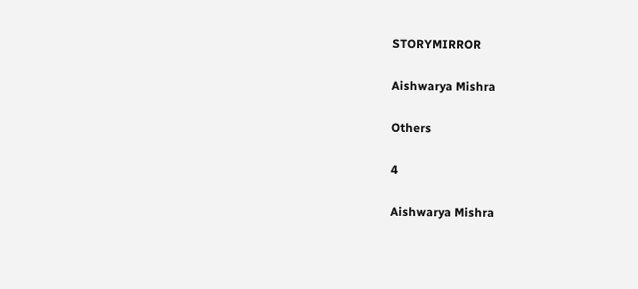STORYMIRROR

Aishwarya Mishra

Others

4

Aishwarya Mishra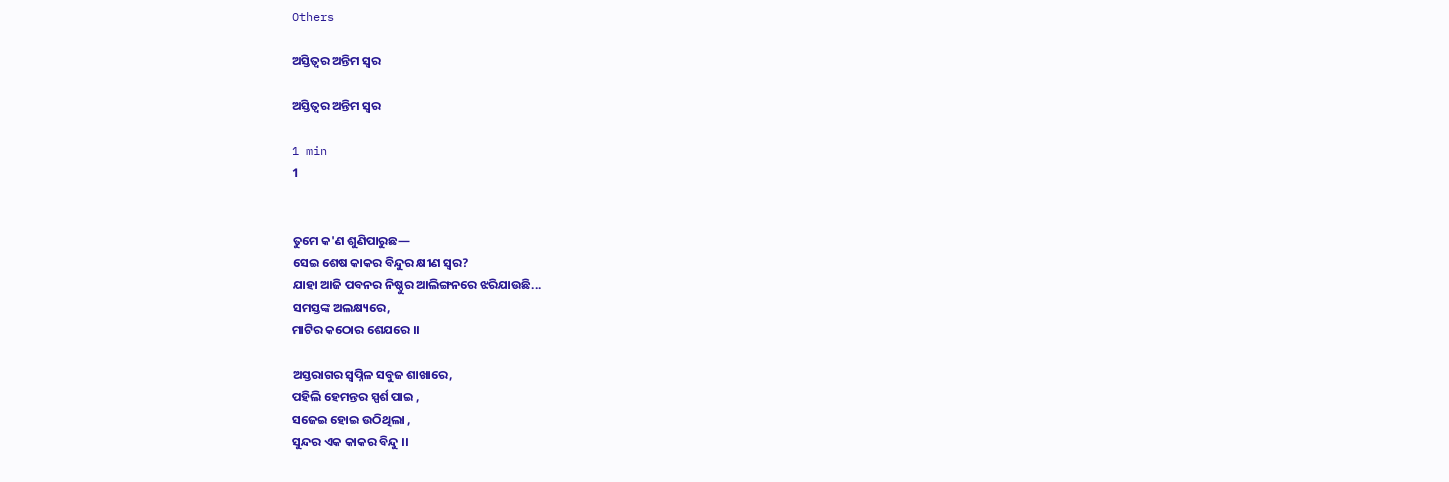Others

ଅସ୍ତିତ୍ୱର ଅନ୍ତିମ ସ୍ୱର

ଅସ୍ତିତ୍ୱର ଅନ୍ତିମ ସ୍ୱର

1 min
1


ତୁମେ କ'ଣ ଶୁଣିପାରୁଛ—
ସେଇ ଶେଷ କାକର ବିନ୍ଦୁର କ୍ଷୀଣ ସ୍ୱର?
ଯାହା ଆଜି ପବନର ନିଷ୍ଠୁର ଆଲିଙ୍ଗନରେ ଝରିଯାଉଛି...
ସମସ୍ତଙ୍କ ଅଲକ୍ଷ୍ୟରେ,
ମାଟିର କଠୋର ଶେଯରେ ।।

ଅସ୍ତରାଗର ସ୍ୱପ୍ନିଳ ସବୁଜ ଶାଖାରେ,
ପହିଲି ହେମନ୍ତର ସ୍ପର୍ଶ ପାଇ ,
ସଜେଇ ହୋଇ ଉଠିଥିଲା ,
ସୁନ୍ଦର ଏକ କାକର ବିନ୍ଦୁ ।।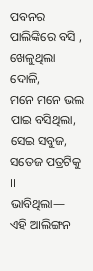ପବନର ପାଲିଙ୍କିରେ ବସି , ଖେଳୁଥିଲା ଦୋଳି,
ମନେ ମନେ ଭଲ ପାଇ ବସିଥିଲା,
ସେଇ ସବୁଜ, ସତେଜ ପତ୍ରଟିକୁ ।।
ଭାବିଥିଲା—
ଏହି ଆଲିଙ୍ଗନ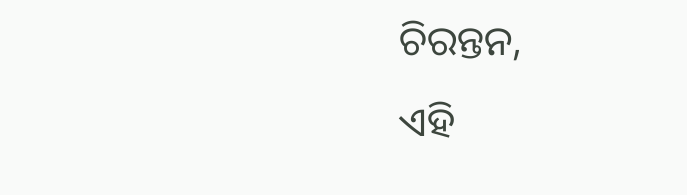ଚିରନ୍ତନ,
ଏହି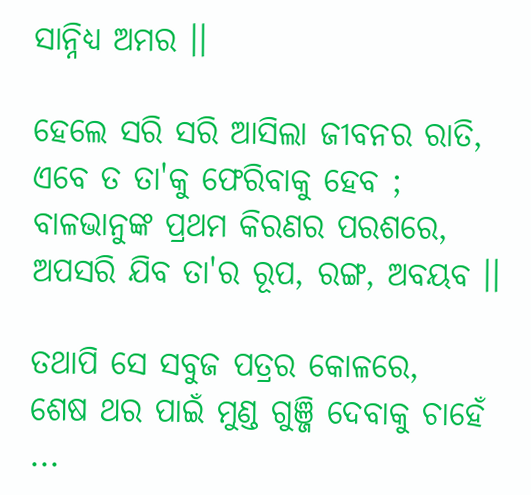ସାନ୍ନିଧ୍ୟ ଅମର ।।

ହେଲେ ସରି ସରି ଆସିଲା ଜୀବନର ରାତି,
ଏବେ ତ ତା'କୁ ଫେରିବାକୁ ହେବ ;
ବାଳଭାନୁଙ୍କ ପ୍ରଥମ କିରଣର ପରଶରେ,
ଅପସରି ଯିବ ତା'ର ରୂପ, ରଙ୍ଗ, ଅବୟବ ।।

ତଥାପି ସେ ସବୁଜ ପତ୍ରର କୋଳରେ,
ଶେଷ ଥର ପାଇଁ ମୁଣ୍ଡ ଗୁଞ୍ଜି ଦେବାକୁ ଚାହେଁ ...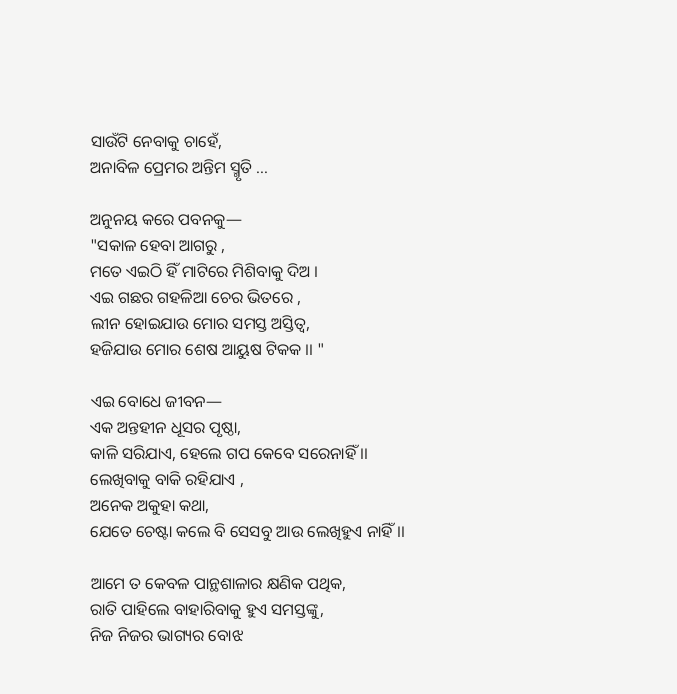ସାଉଁଟି ନେବାକୁ ଚାହେଁ,
ଅନାବିଳ ପ୍ରେମର ଅନ୍ତିମ ସ୍ମୃତି ...

ଅନୁନୟ କରେ ପବନକୁ—
"ସକାଳ ହେବା ଆଗରୁ ,
ମତେ ଏଇଠି ହିଁ ମାଟିରେ ମିଶିବାକୁ ଦିଅ ।
ଏଇ ଗଛର ଗହଳିଆ ଚେର ଭିତରେ ,
ଲୀନ ହୋଇଯାଉ ମୋର ସମସ୍ତ ଅସ୍ତିତ୍ୱ,
ହଜିଯାଉ ମୋର ଶେଷ ଆୟୁଷ ଟିକକ ।। "

ଏଇ ବୋଧେ ଜୀବନ—
ଏକ ଅନ୍ତହୀନ ଧୂସର ପୃଷ୍ଠା,
କାଳି ସରିଯାଏ, ହେଲେ ଗପ କେବେ ସରେନାହିଁ ।।
ଲେଖିବାକୁ ବାକି ରହିଯାଏ ,
ଅନେକ ଅକୁହା କଥା,
ଯେତେ ଚେଷ୍ଟା କଲେ ବି ସେସବୁ ଆଉ ଲେଖିହୁଏ ନାହିଁ ।।

ଆମେ ତ କେବଳ ପାନ୍ଥଶାଳାର କ୍ଷଣିକ ପଥିକ,
ରାତି ପାହିଲେ ବାହାରିବାକୁ ହୁଏ ସମସ୍ତଙ୍କୁ,
ନିଜ ନିଜର ଭାଗ୍ୟର ବୋଝ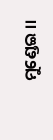ମୁଣ୍ଡେଇ ।।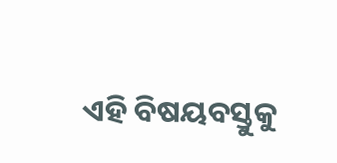ଏହି ବିଷୟବସ୍ତୁକୁ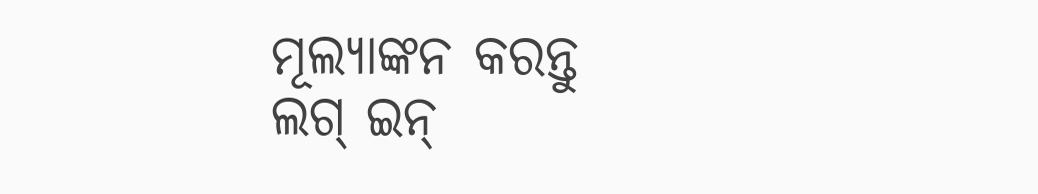ମୂଲ୍ୟାଙ୍କନ କରନ୍ତୁ
ଲଗ୍ ଇନ୍